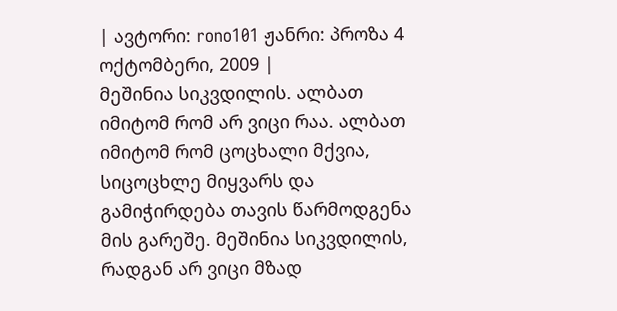| ავტორი: rono101 ჟანრი: პროზა 4 ოქტომბერი, 2009 |
მეშინია სიკვდილის. ალბათ იმიტომ რომ არ ვიცი რაა. ალბათ იმიტომ რომ ცოცხალი მქვია, სიცოცხლე მიყვარს და გამიჭირდება თავის წარმოდგენა მის გარეშე. მეშინია სიკვდილის, რადგან არ ვიცი მზად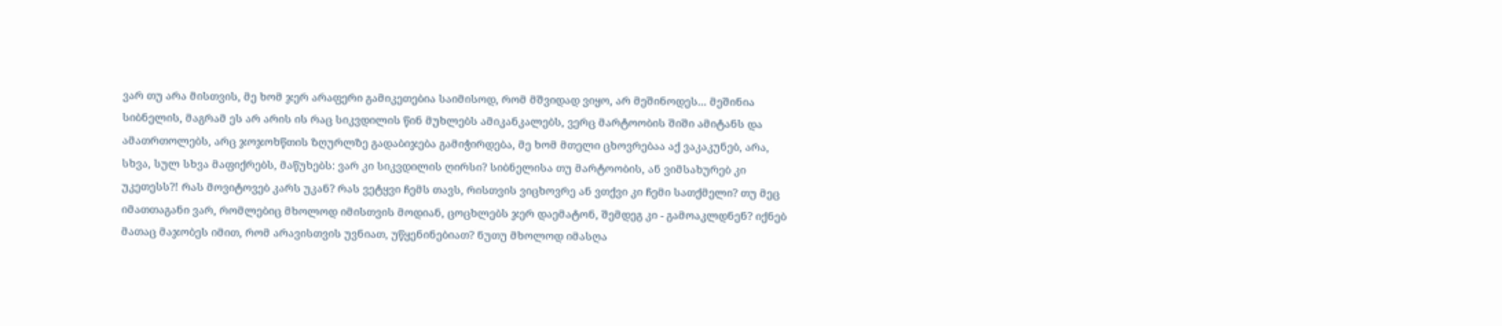ვარ თუ არა მისთვის, მე ხომ ჯერ არაფერი გამიკეთებია საიმისოდ, რომ მშვიდად ვიყო, არ მეშინოდეს... მეშინია სიბნელის, მაგრამ ეს არ არის ის რაც სიკვდილის წინ მუხლებს ამიკანკალებს, ვერც მარტოობის შიში ამიტანს და ამათრთოლებს, არც ჯოჯოხწთის ზღურლზე გადაბიჯება გამიჭირდება, მე ხომ მთელი ცხოვრებაა აქ ვაკაკუნებ, არა, სხვა, სულ სხვა მაფიქრებს, მაწუხებს: ვარ კი სიკვდილის ღირსი? სიბნელისა თუ მარტოობის, ან ვიმსახურებ კი უკეთესს?! რას მოვიტოვებ კარს უკან? რას ვეტყვი ჩემს თავს, რისთვის ვიცხოვრე ან ვთქვი კი ჩემი სათქმელი? თუ მეც იმათთაგანი ვარ, რომლებიც მხოლოდ იმისთვის მოდიან, ცოცხლებს ჯერ დაემატონ, შემდეგ კი - გამოაკლდნენ? იქნებ მათაც მაჯობეს იმით, რომ არავისთვის უვნიათ, უწყენინებიათ? ნუთუ მხოლოდ იმასღა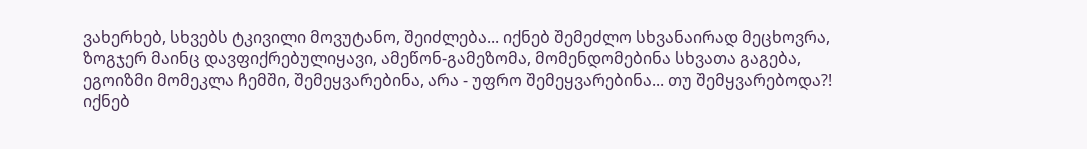ვახერხებ, სხვებს ტკივილი მოვუტანო, შეიძლება... იქნებ შემეძლო სხვანაირად მეცხოვრა, ზოგჯერ მაინც დავფიქრებულიყავი, ამეწონ-გამეზომა, მომენდომებინა სხვათა გაგება, ეგოიზმი მომეკლა ჩემში, შემეყვარებინა, არა - უფრო შემეყვარებინა... თუ შემყვარებოდა?! იქნებ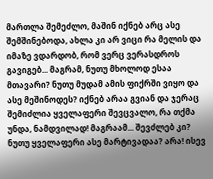მართლა შემეძლო, მაშინ იქნებ არც ასე შემშინებოდა, ახლა კი არ ვიცი რა მელის და იმაზე ვდარდობ, რომ ვერც ვერასდროს გავიგებ... მაგრამ, ნუთუ მხოლოდ ესაა მთავარი? ნუთუ მუდამ ამის ფიქრში ვიყო და ასე მეშინოდეს? იქნებ არაა გვიან და ჯერაც შემიძლია ყველაფერი შევცვალო, რა თქმა უნდა, ნამდვილად! მაგრაამ... შევძლებ კი? ნუთუ ყველაფერი ასე მარტივადაა? არა! ისევ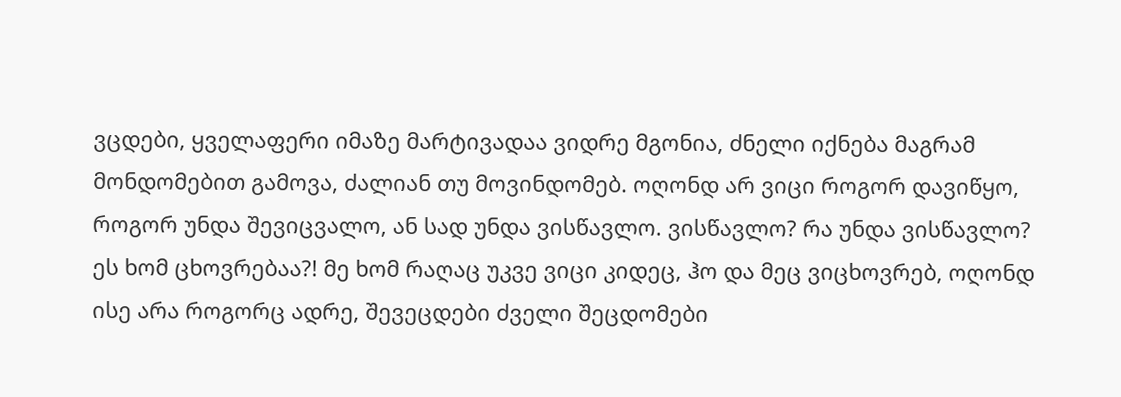ვცდები, ყველაფერი იმაზე მარტივადაა ვიდრე მგონია, ძნელი იქნება მაგრამ მონდომებით გამოვა, ძალიან თუ მოვინდომებ. ოღონდ არ ვიცი როგორ დავიწყო, როგორ უნდა შევიცვალო, ან სად უნდა ვისწავლო. ვისწავლო? რა უნდა ვისწავლო? ეს ხომ ცხოვრებაა?! მე ხომ რაღაც უკვე ვიცი კიდეც, ჰო და მეც ვიცხოვრებ, ოღონდ ისე არა როგორც ადრე, შევეცდები ძველი შეცდომები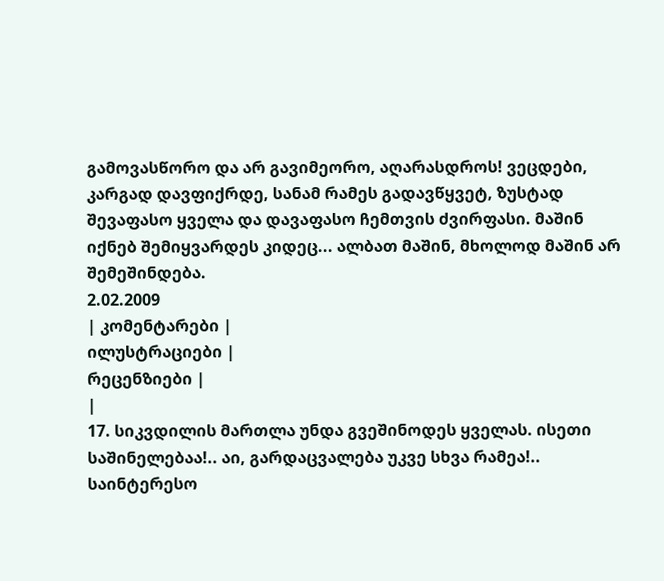გამოვასწორო და არ გავიმეორო, აღარასდროს! ვეცდები, კარგად დავფიქრდე, სანამ რამეს გადავწყვეტ, ზუსტად შევაფასო ყველა და დავაფასო ჩემთვის ძვირფასი. მაშინ იქნებ შემიყვარდეს კიდეც... ალბათ მაშინ, მხოლოდ მაშინ არ შემეშინდება.
2.02.2009
| კომენტარები |
ილუსტრაციები |
რეცენზიები |
|
17. სიკვდილის მართლა უნდა გვეშინოდეს ყველას. ისეთი საშინელებაა!.. აი, გარდაცვალება უკვე სხვა რამეა!..
საინტერესო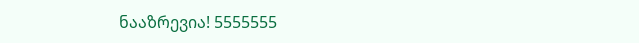ნააზრევია! 5555555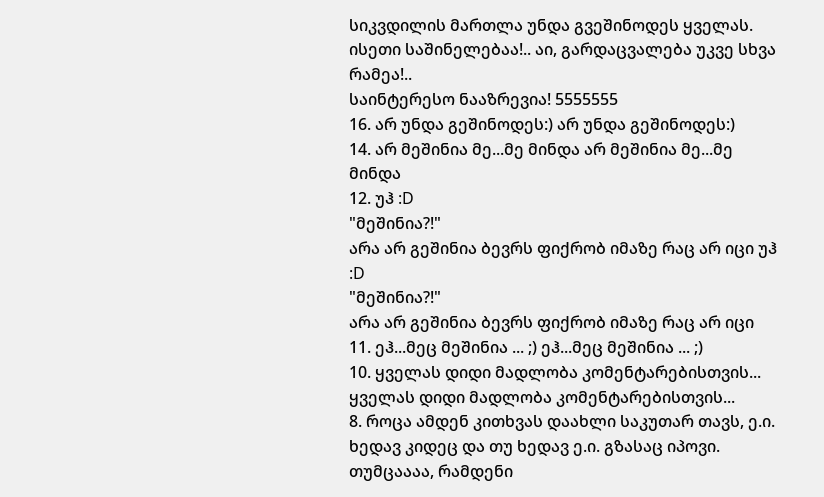სიკვდილის მართლა უნდა გვეშინოდეს ყველას. ისეთი საშინელებაა!.. აი, გარდაცვალება უკვე სხვა რამეა!..
საინტერესო ნააზრევია! 5555555
16. არ უნდა გეშინოდეს:) არ უნდა გეშინოდეს:)
14. არ მეშინია მე...მე მინდა არ მეშინია მე...მე მინდა
12. უჰ :D
"მეშინია?!"
არა არ გეშინია ბევრს ფიქრობ იმაზე რაც არ იცი უჰ :D
"მეშინია?!"
არა არ გეშინია ბევრს ფიქრობ იმაზე რაც არ იცი
11. ეჰ...მეც მეშინია ... ;) ეჰ...მეც მეშინია ... ;)
10. ყველას დიდი მადლობა კომენტარებისთვის... ყველას დიდი მადლობა კომენტარებისთვის...
8. როცა ამდენ კითხვას დაახლი საკუთარ თავს, ე.ი. ხედავ კიდეც და თუ ხედავ ე.ი. გზასაც იპოვი. თუმცაააა, რამდენი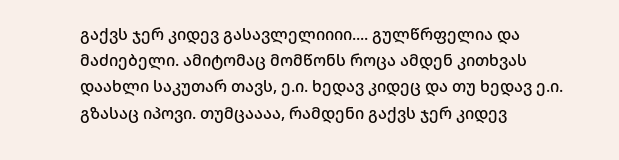გაქვს ჯერ კიდევ გასავლელიიიი.... გულწრფელია და მაძიებელი. ამიტომაც მომწონს როცა ამდენ კითხვას დაახლი საკუთარ თავს, ე.ი. ხედავ კიდეც და თუ ხედავ ე.ი. გზასაც იპოვი. თუმცაააა, რამდენი გაქვს ჯერ კიდევ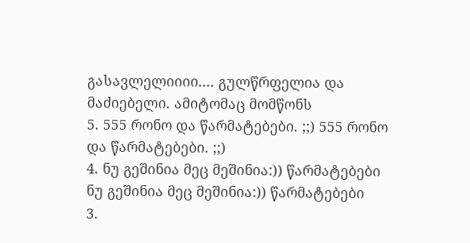გასავლელიიიი.... გულწრფელია და მაძიებელი. ამიტომაც მომწონს
5. 555 რონო და წარმატებები. ;;) 555 რონო და წარმატებები. ;;)
4. ნუ გეშინია მეც მეშინია:)) წარმატებები ნუ გეშინია მეც მეშინია:)) წარმატებები
3.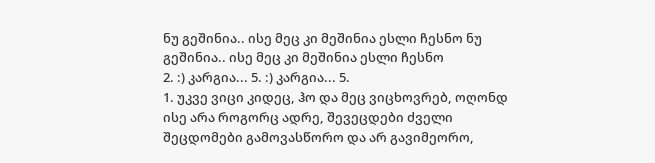ნუ გეშინია.. ისე მეც კი მეშინია ესლი ჩესნო ნუ გეშინია.. ისე მეც კი მეშინია ესლი ჩესნო
2. :) კარგია... 5. :) კარგია... 5.
1. უკვე ვიცი კიდეც, ჰო და მეც ვიცხოვრებ, ოღონდ ისე არა როგორც ადრე, შევეცდები ძველი შეცდომები გამოვასწორო და არ გავიმეორო,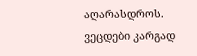აღარასდროს. ვეცდები კარგად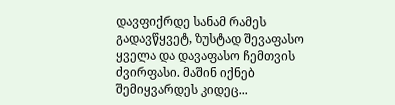დავფიქრდე სანამ რამეს გადავწყვეტ, ზუსტად შევაფასო ყველა და დავაფასო ჩემთვის ძვირფასი. მაშინ იქნებ შემიყვარდეს კიდეც...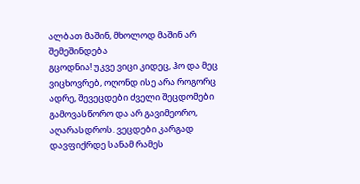ალბათ მაშინ, მხოლოდ მაშინ არ შემეშინდება
გცოდნია! უკვე ვიცი კიდეც, ჰო და მეც ვიცხოვრებ, ოღონდ ისე არა როგორც ადრე, შევეცდები ძველი შეცდომები გამოვასწორო და არ გავიმეორო, აღარასდროს. ვეცდები კარგად დავფიქრდე სანამ რამეს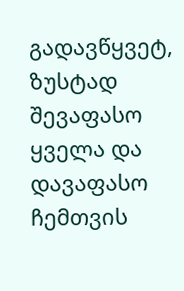გადავწყვეტ, ზუსტად შევაფასო ყველა და დავაფასო ჩემთვის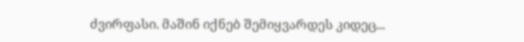ძვირფასი. მაშინ იქნებ შემიყვარდეს კიდეც...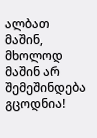ალბათ მაშინ, მხოლოდ მაშინ არ შემეშინდება
გცოდნია!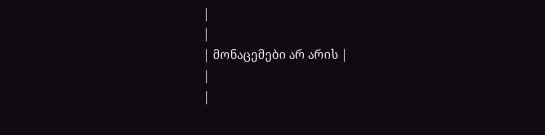|
|
| მონაცემები არ არის |
|
|